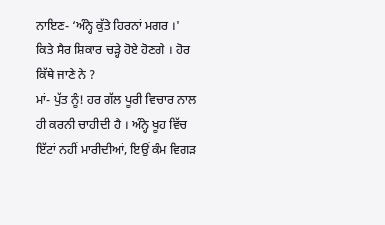ਨਾਇਣ- ‘ਅੰਨ੍ਹੇ ਕੁੱਤੇ ਹਿਰਨਾਂ ਮਗਰ ।' ਕਿਤੇ ਸੈਰ ਸ਼ਿਕਾਰ ਚੜ੍ਹੇ ਹੋਏ ਹੋਣਗੇ । ਹੋਰ ਕਿੱਥੇ ਜਾਣੇ ਨੇ ?
ਮਾਂ- ਪੁੱਤ ਨੂੰ! ਹਰ ਗੱਲ ਪੂਰੀ ਵਿਚਾਰ ਨਾਲ ਹੀ ਕਰਨੀ ਚਾਹੀਦੀ ਹੈ । ਅੰਨ੍ਹੇ ਖੂਹ ਵਿੱਚ ਇੱਟਾਂ ਨਹੀਂ ਮਾਰੀਦੀਆਂ, ਇਉਂ ਕੰਮ ਵਿਗੜ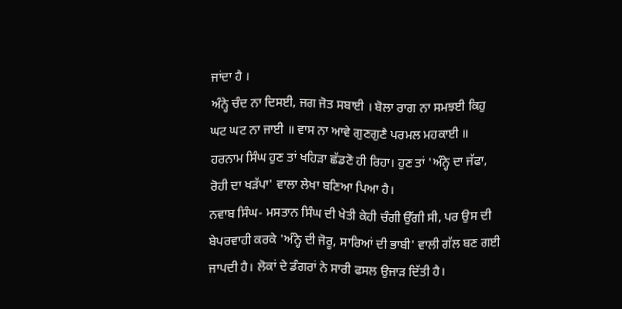ਜਾਂਦਾ ਹੈ ।
ਅੰਨ੍ਹੇ ਚੰਦ ਨਾ ਦਿਸਈ, ਜਗ ਜੋਤ ਸਬਾਈ । ਬੋਲਾ ਰਾਗ ਨਾ ਸਮਝਈ ਕਿਹੁ ਘਟ ਘਟ ਨਾ ਜਾਈ ॥ ਵਾਸ ਨਾ ਆਵੇ ਗੁਣਗੁਣੈ ਪਰਮਲ ਮਹਕਾਈ ॥
ਹਰਨਾਮ ਸਿੰਘ ਹੁਣ ਤਾਂ ਖਹਿੜਾ ਛੱਡਣੋ ਹੀ ਰਿਹਾ। ਹੁਣ ਤਾਂ 'ਅੰਨ੍ਹੇ ਦਾ ਜੱਫਾ, ਰੋਹੀ ਦਾ ਖੜੱਪਾ' ਵਾਲਾ ਲੇਖਾ ਬਣਿਆ ਪਿਆ ਹੈ।
ਨਵਾਬ ਸਿੰਘ- ਮਸਤਾਨ ਸਿੰਘ ਦੀ ਖੇਤੀ ਕੇਹੀ ਚੰਗੀ ਉੱਗੀ ਸੀ, ਪਰ ਉਸ ਦੀ ਬੇਪਰਵਾਹੀ ਕਰਕੇ 'ਅੰਨ੍ਹੇ ਦੀ ਜੋਰੂ, ਸਾਰਿਆਂ ਦੀ ਭਾਬੀ' ਵਾਲੀ ਗੱਲ ਬਣ ਗਈ ਜਾਪਦੀ ਹੈ। ਲੋਕਾਂ ਦੇ ਡੰਗਰਾਂ ਨੇ ਸਾਰੀ ਫਸਲ ਉਜਾੜ ਦਿੱਤੀ ਹੈ।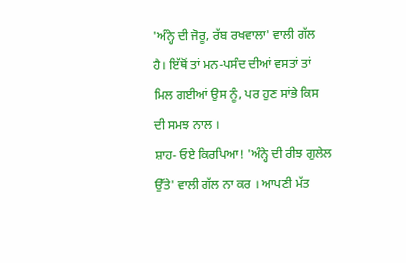'ਅੰਨ੍ਹੇ ਦੀ ਜੋਰੂ, ਰੱਬ ਰਖਵਾਲਾ' ਵਾਲੀ ਗੱਲ ਹੈ। ਇੱਥੋਂ ਤਾਂ ਮਨ-ਪਸੰਦ ਦੀਆਂ ਵਸਤਾਂ ਤਾਂ ਮਿਲ ਗਈਆਂ ਉਸ ਨੂੰ, ਪਰ ਹੁਣ ਸਾਂਭੇ ਕਿਸ ਦੀ ਸਮਝ ਨਾਲ ।
ਸ਼ਾਹ- ਓਏ ਕਿਰਪਿਆ! 'ਅੰਨ੍ਹੇ ਦੀ ਰੀਝ ਗੁਲੇਲ ਉੱਤੇ' ਵਾਲੀ ਗੱਲ ਨਾ ਕਰ । ਆਪਣੀ ਮੱਤ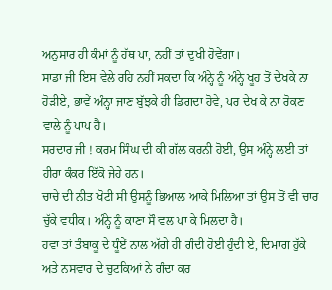ਅਨੁਸਾਰ ਹੀ ਕੰਮਾਂ ਨੂੰ ਹੱਥ ਪਾ, ਨਹੀਂ ਤਾਂ ਦੁਖੀ ਹੋਵੇਂਗਾ।
ਸਾਡਾ ਜੀ ਇਸ ਵੇਲੇ ਰਹਿ ਨਹੀਂ ਸਕਦਾ ਕਿ ਅੰਨ੍ਹੇ ਨੂੰ ਅੰਨ੍ਹੇ ਖੂਹ ਤੋਂ ਦੇਖਕੇ ਨਾ ਹੋੜੀਏ, ਭਾਵੇਂ ਅੰਨ੍ਹਾ ਜਾਣ ਬੁੱਝਕੇ ਹੀ ਡਿਗਦਾ ਹੋਵੇ, ਪਰ ਦੇਖ ਕੇ ਨਾ ਰੋਕਣ ਵਾਲੇ ਨੂੰ ਪਾਪ ਹੈ।
ਸਰਦਾਰ ਜੀ ! ਕਰਮ ਸਿੰਘ ਦੀ ਕੀ ਗੱਲ ਕਰਨੀ ਹੋਈ, ਉਸ ਅੰਨ੍ਹੇ ਲਈ ਤਾਂ ਹੀਰਾ ਕੰਕਰ ਇੱਕੋ ਜੇਹੇ ਹਨ।
ਚਾਚੇ ਦੀ ਨੀਤ ਖੋਟੀ ਸੀ ਉਸਨੂੰ ਭਿਆਲ ਆਕੇ ਮਿਲਿਆ ਤਾਂ ਉਸ ਤੋਂ ਵੀ ਚਾਰ ਚੁੱਕੇ ਵਧੀਕ। ਅੰਨ੍ਹੇ ਨੂੰ ਕਾਣਾ ਸੌ ਵਲ ਪਾ ਕੇ ਮਿਲਦਾ ਹੈ।
ਹਵਾ ਤਾਂ ਤੰਬਾਕੂ ਦੇ ਧੂੰਏਂ ਨਾਲ ਅੱਗੇ ਹੀ ਗੰਦੀ ਹੋਈ ਹੁੰਦੀ ਏ, ਦਿਮਾਗ ਹੁੱਕੇ ਅਤੇ ਨਸਵਾਰ ਦੇ ਚੁਟਕਿਆਂ ਨੇ ਗੰਦਾ ਕਰ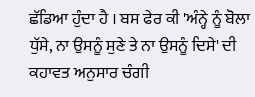ਛੱਡਿਆ ਹੁੰਦਾ ਹੈ । ਬਸ ਫੇਰ ਕੀ 'ਅੰਨ੍ਹੇ ਨੂੰ ਬੋਲਾ ਧੁੱਸੇ, ਨਾ ਉਸਨੂੰ ਸੁਣੇ ਤੇ ਨਾ ਉਸਨੂੰ ਦਿਸੇ' ਦੀ ਕਹਾਵਤ ਅਨੁਸਾਰ ਚੰਗੀ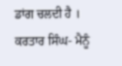ਡਾਂਗ ਚਲਦੀ ਹੈ ।
ਕਰਤਾਰ ਸਿੰਘ- ਮੈਨੂੰ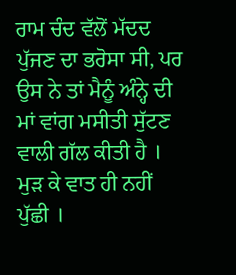ਰਾਮ ਚੰਦ ਵੱਲੋਂ ਮੱਦਦ ਪੁੱਜਣ ਦਾ ਭਰੋਸਾ ਸੀ, ਪਰ ਉਸ ਨੇ ਤਾਂ ਮੈਨੂੰ ਅੰਨ੍ਹੇ ਦੀ ਮਾਂ ਵਾਂਗ ਮਸੀਤੀ ਸੁੱਟਣ ਵਾਲੀ ਗੱਲ ਕੀਤੀ ਹੈ । ਮੁੜ ਕੇ ਵਾਤ ਹੀ ਨਹੀਂ ਪੁੱਛੀ ।